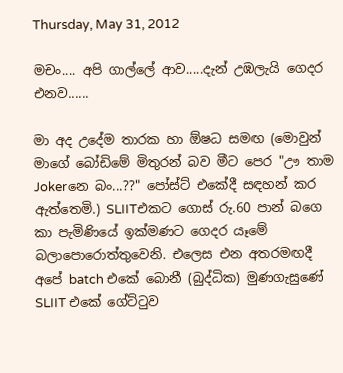Thursday, May 31, 2012

මචං.... අපි ගාල්ලේ ආව.....දැන් උඹලැයි ගෙදර එනව......

මා අද උදේම තාරක හා ඕෂධ සමඟ (මොවුන් මාගේ බෝඩිමේ මිතුරන් බව මීට පෙර "ඌ තාම Jokerනෙ බං...??" පෝස්ට් එකේදී සඳහන් කර ඇත්තෙමි.) SLIITඑකට ගොස් රු.60 පාන් බගෙ කා පැමිණියේ ඉක්මණට ගෙදර යෑමේ බලාපොරොත්තුවෙනි. එලෙස එන අතරමඟදී අපේ batch එකේ බොනී (බුද්ධික) මුණගැසුණේ SLIIT එකේ ගේට්ටුව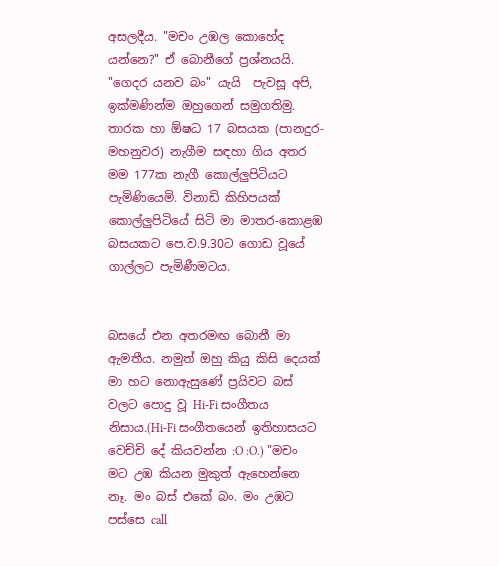අසලදීය. "මචං උඹල කොහේද යන්නෙ?" ඒ බොනීගේ ප්‍රශ්නයයි. "ගෙදර යනව බං" යැයි  පැවසූ අපි, ඉක්මණින්ම ඔහුගෙන් සමුගතිමු. තාරක හා ඕෂධ 17 බසයක (පානදුර-මහනුවර) නැගීම සඳහා ගිය අතර මම 177ක නැගී කොල්ලුපිටියට පැමිණියෙමි. විනාඩි කිහිපයක් කොල්ලුපිටියේ සිටි මා මාතර-කොළඹ බසයකට පෙ.ව.9.30ට ගොඩ වූයේ ගාල්ලට පැමිණීමටය.


බසයේ එන අතරමඟ බොනී මා ඇමතීය. නමුත් ඔහු කියු කිසි දෙයක් මා හට නොඇසුණේ ප්‍රයිවට බස් වලට පොදු වූ Hi-Fi සංගීතය නිසාය.(Hi-Fi සංගීතයෙන් ඉතිහාසයට වෙච්චි දේ කියවන්න :O :O.) "මචං මට උඹ කියන මුකුත් ඇහෙන්නෙ නෑ. මං බස් එකේ බං. මං උඹට පස්සෙ call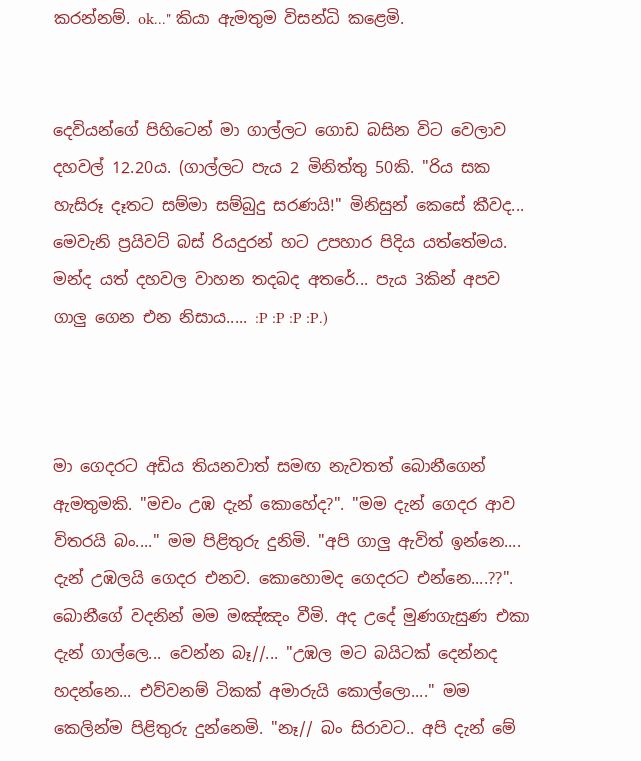කරන්නම්. ok..." කියා ඇමතුම විසන්ධි කළෙමි.


දෙවියන්ගේ පිහිටෙන් මා ගාල්ලට ගොඩ බසින විට වෙලාව දහවල් 12.20ය. (ගාල්ලට පැය 2 මිනිත්තු 50කි. "රිය සක හැසිරූ දෑතට සම්මා සම්බුදු සරණයි!" මිනිසුන් කෙසේ කීවද... මෙවැනි ප්‍රයිවට් බස් රියදුරන් හට උපහාර පිදිය යත්තේමය. මන්ද යත් දහවල වාහන තදබද අතරේ... පැය 3කින් අපව ගාලු ගෙන එන නිසාය..... :P :P :P :P.)



මා ගෙදරට අඩිය තියනවාත් සමඟ නැවතත් බොනීගෙන් ඇමතුමකි. "මචං උඹ දැන් කොහේද?". "මම දැන් ගෙදර ආව විතරයි බං...." මම පිළිතුරු දුනිමි. "අපි ගාලු ඇවිත් ඉන්නෙ.... දැන් උඹලයි ගෙදර එනව. කොහොමද ගෙදරට එන්නෙ....??". බොනීගේ වදනින් මම මඤ්ඤං වීමි. අද උදේ මුණගැසුණ එකා දැන් ගාල්ලෙ... වෙන්න බෑ//... "උඹල මට බයිටක් දෙන්නද හදන්නෙ... එව්වනම් ටිකක් අමාරුයි කොල්ලො...." මම කෙලින්ම පිළිතුරු දුන්නෙමි. "නෑ// බං සිරාවට.. අපි දැන් මේ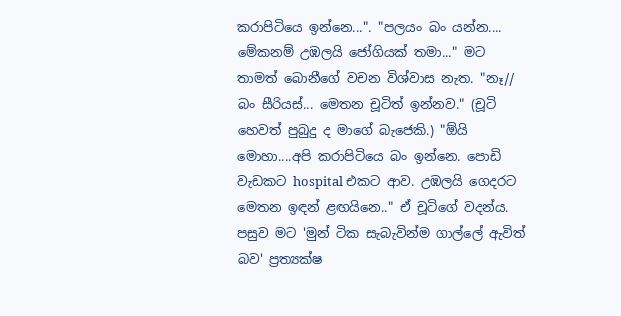කරාපිටියෙ ඉන්නෙ...". "පලයං බං යන්න.... මේකනම් උඹලයි ජෝගියක් තමා..." මට තාමත් බොනීගේ වචන විශ්වාස නැත. "නෑ// බං සීරියස්... මෙතන චූටිත් ඉන්නව." (චූටි හෙවත් පුබුදු ද මාගේ බැජෙකි.) "ඕයි මොහා....අපි කරාපිටියෙ බං ඉන්නෙ. පොඩි වැඩකට hospital එකට ආව. උඹලයි ගෙදරට මෙතන ඉඳන් ළඟයිනෙ.." ඒ චූටිගේ වදන්ය. පසුව මට 'මුන් ටික සැබැවින්ම ගාල්ලේ ඇවිත් බව' ප්‍රත්‍යක්ෂ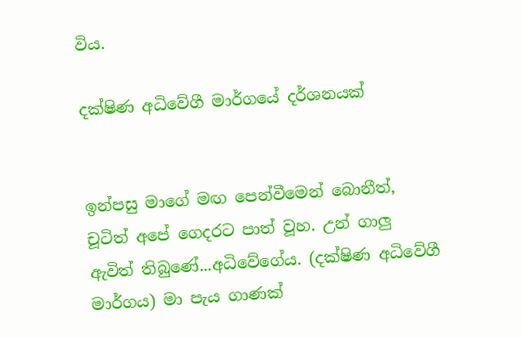විය.

දක්ෂිණ අධිවේගී මාර්ගයේ දර්ශනයක්


ඉන්පසු මාගේ මඟ පෙන්වීමෙන් බොනීත්, චූටිත් අපේ ගෙදරට පාත් වූහ. උන් ගාලු ඇවිත් තිබුණේ...අධිවේගේය. (දක්ෂිණ අධිවේගී මාර්ගය) මා පැය ගාණක්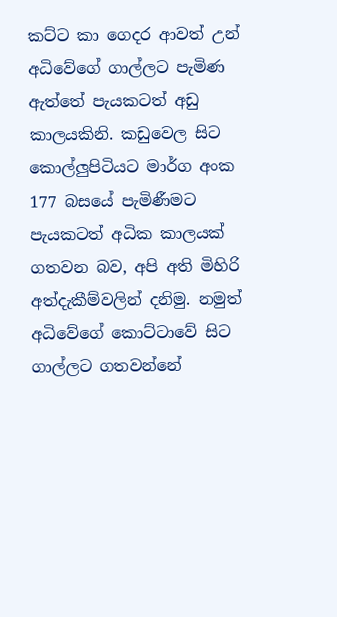කට්ට කා ගෙදර ආවත් උන් අධිවේගේ ගාල්ලට පැමිණ ඇත්තේ පැයකටත් අඩු කාලයකිනි. කඩුවෙල සිට කොල්ලුපිටියට මාර්ග අංක 177 බසයේ පැමිණීමට පැයකටත් අධික කාලයක් ගතවන බව, අපි අති මිහිරි අත්දැකීම්වලින් දනිමු. නමුත් අධිවේගේ කොට්ටාවේ සිට ගාල්ලට ගතවන්නේ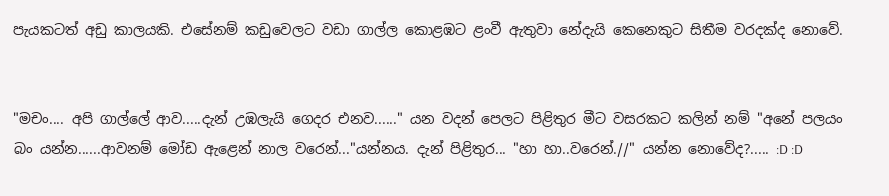පැයකටත් අඩු කාලයකි. එසේනම් කඩුවෙලට වඩා ගාල්ල කොළඹට ළංවී ඇතුවා නේදැයි කෙනෙකුට සිතීම වරදක්ද නොවේ.


"මචං.... අපි ගාල්ලේ ආව.....දැන් උඹලැයි ගෙදර එනව......" යන වදන් පෙලට පිළිතුර මීට වසරකට කලින් නම් "අනේ පලයං බං යන්න......ආවනම් මෝඩ ඇළෙන් නාල වරෙන්..."යන්නය. දැන් පිළිතුර... "හා හා..වරෙන්.//" යන්න නොවේද?..... :D :D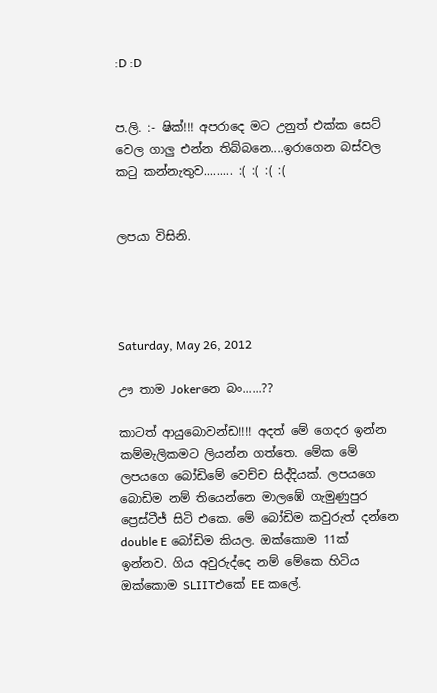:D :D


ප.ලි. :- ෂික්!!! අපරාදෙ මට උනුත් එක්ක සෙට් වෙල ගාලු එන්න තිබ්බනෙ....ඉරාගෙන බස්වල කටු කන්නැතුව......... :( :( :( :(


ලපයා විසිනි.




Saturday, May 26, 2012

ඌ තාම Jokerනෙ බං......??

කාටත් ආයුබොවන්ඩ!!!! අදත් මේ ගෙදර ඉන්න කම්මැලිකමට ලියන්න ගත්තෙ. මේක මේ ලපයගෙ බෝඩිමේ වෙච්ච සිද්දියක්. ලපයගෙ බොඩිම නම් තියෙන්නෙ මාලඹේ ගැමුණුපුර ප්‍රෙස්ටීජ් සිටි එකෙ. මේ බෝඩිම කවුරුත් දන්නෙ double E බෝඩිම කියල. ඔක්කොම 11ක් ඉන්නව. ගිය අවුරුද්දෙ නම් මේකෙ හිටිය ඔක්කොම SLIITඑකේ EE කලේ.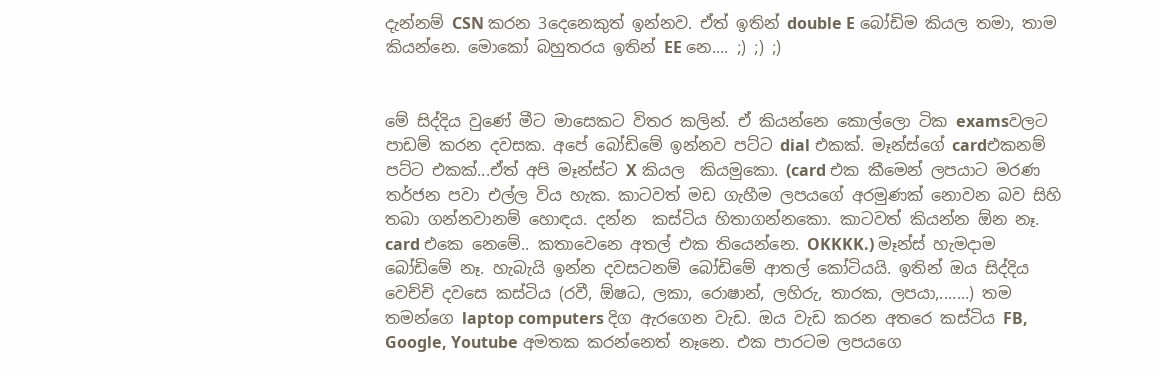දැන්නම් CSN කරන 3දෙනෙකුත් ඉන්නව. ඒත් ඉතින් double E බෝඩිම කියල තමා, තාම කියන්නෙ. මොකෝ බහුතරය ඉතින් EE නෙ.... ;) ;) ;)


මේ සිද්දිය වුණේ මීට මාසෙකට විතර කලින්. ඒ කියන්නෙ කොල්ලො ටික examsවලට පාඩම් කරන දවසක. අපේ බෝඩිමේ ඉන්නව පට්ට dial එකක්. මෑන්ස්ගේ cardඑකනම් පට්ට එකක්...ඒත් අපි මෑන්ස්ට X කියල  කියමුකො. (card එක කීමෙන් ලපයාට මරණ තර්ජන පවා එල්ල වි‍ය හැක. කාටවත් මඩ ගැහීම ලපයගේ අරමුණක් නොවන බව සිහි තබා ගන්නවානම් හොඳය. දන්න  කස්ටිය හිතාගන්නකො. කාටවත් කියන්න ඕන නෑ. card එකෙ නෙමේ.. කතාවෙනෙ අතල් එක තියෙන්නෙ. OKKKK.) මෑන්ස් හැමදාම බෝඩිමේ නෑ. හැබැයි ඉන්න දවසටනම් බෝඩිමේ ආතල් කෝටියයි. ඉතින් ඔය සිද්දිය වෙච්චි දවසෙ කස්ටිය (රවී, ඕෂධ, ලකා, රොෂාන්, ලහිරු, තාරක, ලපයා,.......) තම තමන්ගෙ laptop computers දිග ඇරගෙන වැඩ. ඔය වැඩ කරන අතරෙ කස්ටිය FB, Google, Youtube අමතක කරන්නෙත් නෑනෙ. එක පාරටම ලපයගෙ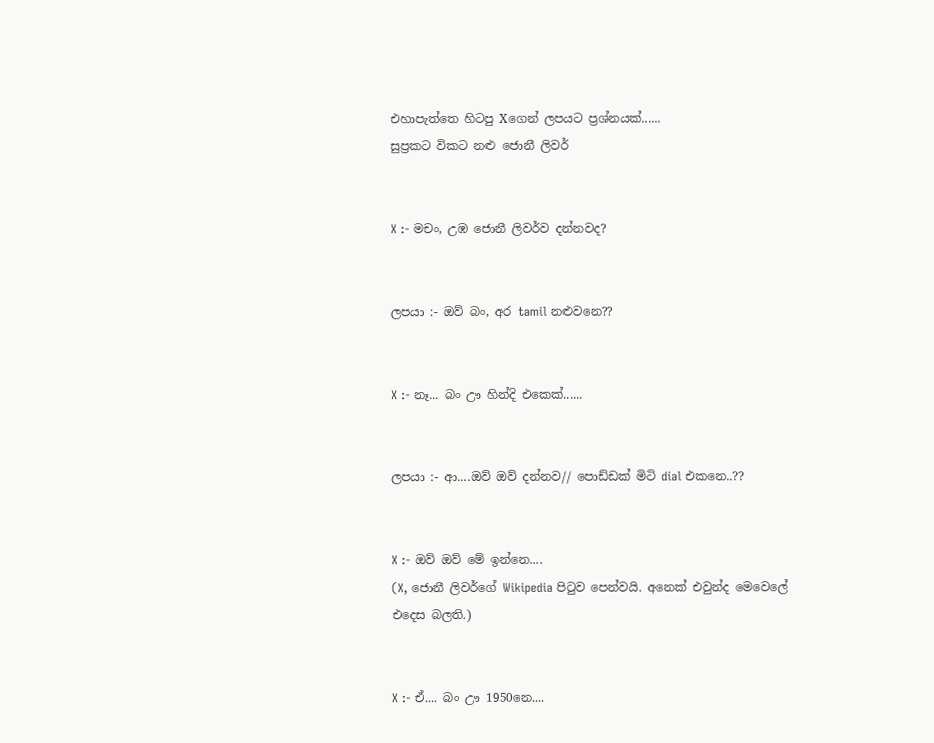එහාපැත්තෙ හිටපු Xගෙන් ලපයට ප්‍රශ්නයක්......
සුප්‍රකට විකට නළු ජොනී ලිවර්


X :- මචං, උඹ ජොනී ලිවර්ව දන්නවද?


ලපයා :- ඔව් බං, අර tamil නළුවනෙ??


X :- නෑ... බං ඌ හින්දි එකෙක්......


ලපයා :- ආ....ඔව් ඔව් දන්නව// පොඩ්ඩක් මිටි dial එකනෙ..??


X :- ඔව් ඔව් මේ ඉන්නෙ....
(X, ජොනී ලිවර්ගේ Wikipedia පිටුව පෙන්වයි. අනෙක් එවුන්ද මෙවෙලේ එදෙස බලති.)


X :- ඒ.... බං ඌ 1950නෙ....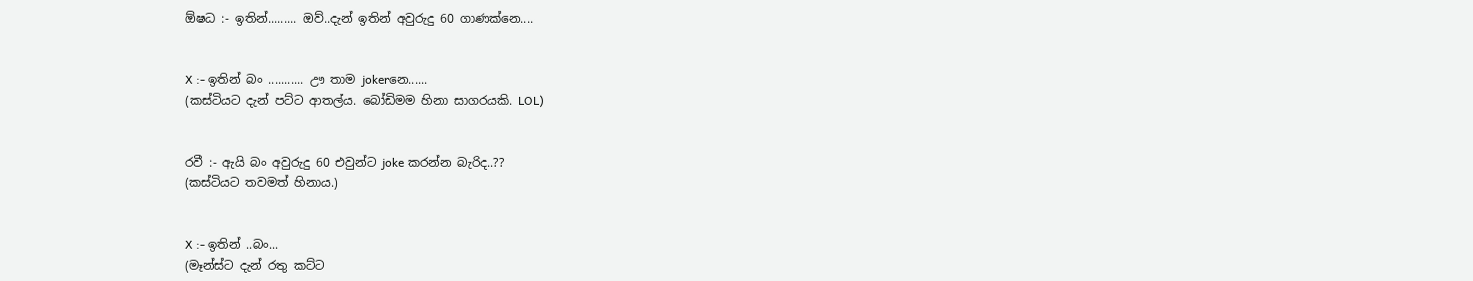ඕෂධ :- ඉතින්......... ඔව්..දැන් ඉතින් අවුරුදු 60 ගාණක්නෙ....


X :- ඉතින් බං ........... ඌ තාම jokerනෙ......
(කස්ටි‍යට දැන් පට්ට ආතල්ය. බෝඩිමම හිනා සාගරයකි. LOL)


රවී :- ඇයි බං අවුරුදු 60 එවුන්ට joke කරන්න බැරිද..??
(කස්ටියට තවමත් හිනාය.)


X :- ඉතින් ..බං...
(මෑන්ස්ට දැන් රතු කට්ට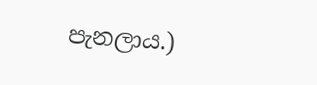පැනලාය.)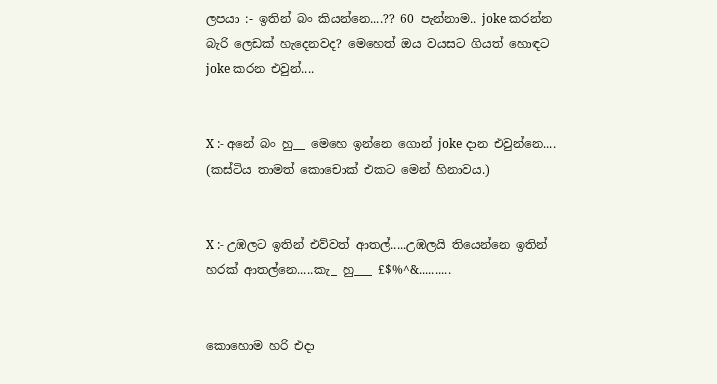ලපයා :- ඉතින් බං කියන්නෙ....?? 60 පැන්නාම.. joke කරන්න බැරි ලෙඩක් හැදෙනවද? මෙහෙත් ඔය වයසට ගියත් හොඳට joke කරන එවුන්....


X :- අනේ බං හු__ මෙහෙ ඉන්නෙ ගොන් joke දාන එවුන්නෙ....
(කස්ටිය තාමත් කොචොක් එකට මෙන් හිනාවය.)


X :- උඹලට ඉතින් එව්වත් ආතල්.....උඹලයි තියෙන්නෙ ඉතින් හරක් ආතල්නෙ.....කැ_ හු___ £$%^&..........


කොහොම හරි එදා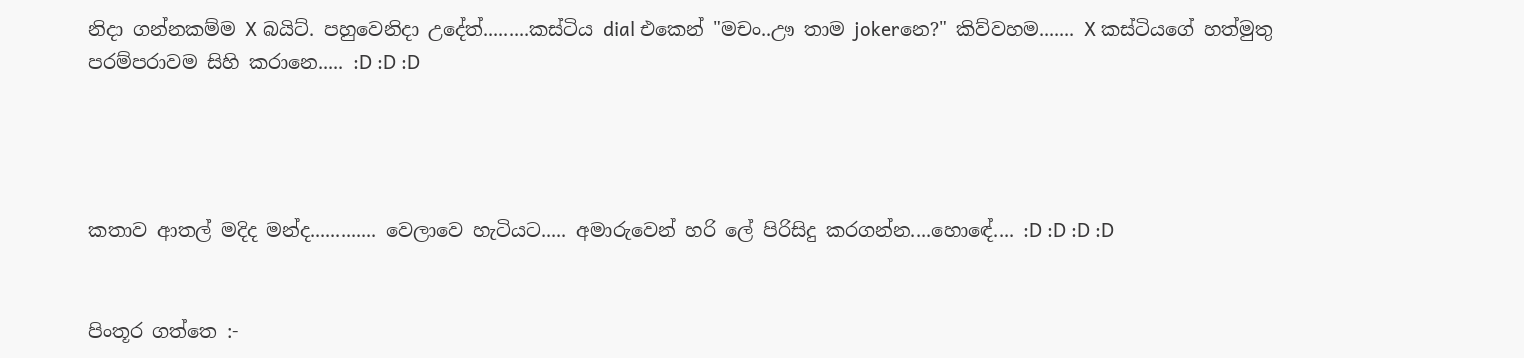නිදා ගන්නකම්ම X බයිට්. පහුවෙනිදා උදේත්.........කස්ටිය dial එකෙන් "මචං..ඌ තාම jokerනෙ?" කිව්වහම....... X කස්ටියගේ හත්මුතු පරම්පරාවම සිහි කරානෙ..... :D :D :D




කතාව ආතල් මදිද මන්ද............. වෙලාවෙ හැටියට..... අමාරුවෙන් හරි ලේ පිරිසිදු කරගන්න....හොඳේ.... :D :D :D :D


පිංතූර ගත්තෙ :-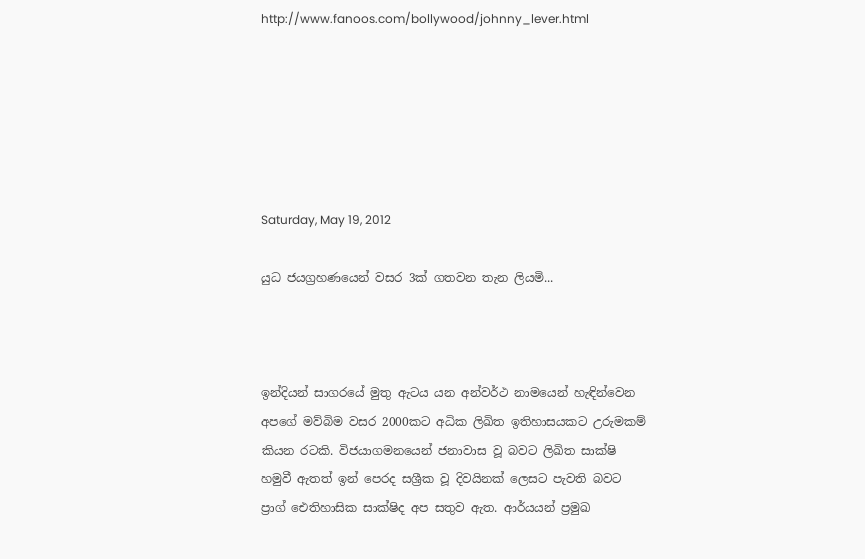http://www.fanoos.com/bollywood/johnny_lever.html






Saturday, May 19, 2012

යුධ ජයග්‍රහණයෙන් වසර 3ක් ගතවන තැන ලියමි...



ඉන්දියන් සාගරයේ මුතු ඇටය යන අන්වර්ථ නාමයෙන් හැඳින්වෙන අපගේ මව්බිම වසර 2000කට අධික ලිඛිත ඉතිහාසයකට උරුමකම් කියන රටකි. විජයාගමනයෙන් ජනාවාස වූ බවට ලිඛිත සාක්ෂි හමුවී ඇතත් ඉන් පෙරද සශ්‍රීක වූ දිවයිනක් ලෙසට පැවති බවට ප්‍රාග් ඓතිහාසික සාක්ෂිද අප සතුව ඇත. ආර්යයන් ප්‍රමුඛ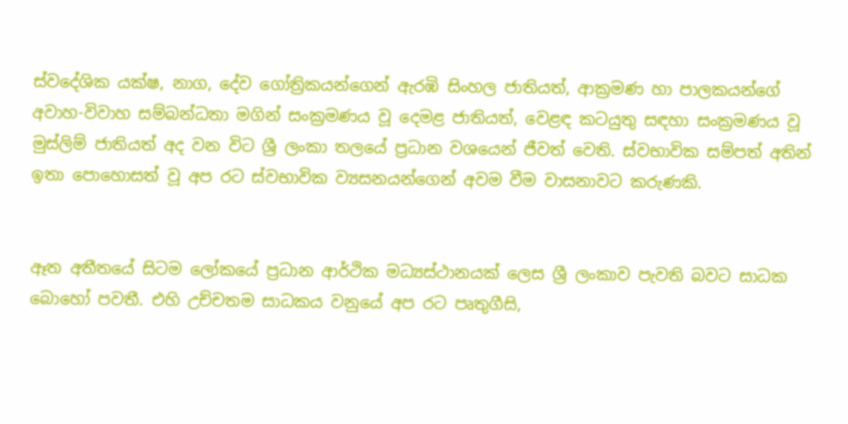ස්වදේශික යක්ෂ, නාග, දේව ගෝත්‍රිකයන්ගෙන් ඇරඹි සිංහල ජාතියත්, ආක්‍රමණ හා පාලකයන්ගේ අවාහ-විවාහ සම්බන්ධතා මගින් සංක්‍රමණය වූ දෙමළ ජාතියත්, වෙළඳ කටයුතු සඳහා සංක්‍රමණය වූ මුස්ලිම් ජාතියත් අද වන විට ශ්‍රී ලංකා තලයේ ප්‍රධාන වශයෙන් ජීවත් වෙති. ස්වභාවික සම්පත් අතින් ඉතා පොහොසත් වූ අප රට ස්වභාවික ව්‍යසනයන්ගෙන් අවම වීම වාසනාවට කරුණකි.


ඈත අතීතයේ සිටම ලෝකයේ ප්‍රධාන ආර්ථික මධ්‍යස්ථානයක් ලෙස ශ්‍රී ලංකාව පැවති බවට සාධක බොහෝ පවතී. එහි උච්චතම සාධකය වනුයේ අප රට පෘතුගීසි,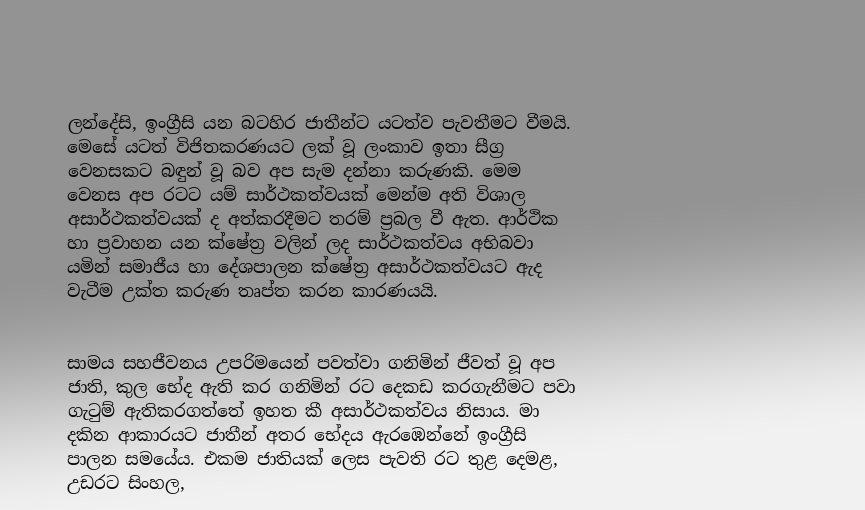ලන්දේසි, ඉංග්‍රීසි යන බටහිර ජාතීන්ට යටත්ව පැවතීමට වීමයි. මෙසේ යටත් විජිතකරණයට ලක් වූ ලංකාව ඉතා සීග්‍ර වෙනසකට බඳුන් වූ බව අප සැම දන්නා කරුණකි. මෙම වෙනස අප රටට යම් සාර්ථකත්වයක් මෙන්ම අති විශාල අසාර්ථකත්වයක් ද අත්කරදීමට තරම් ප්‍රබල වී ඇත. ආර්ථික හා ප්‍රවාහන යන ක්ෂේත්‍ර වලින් ලද සාර්ථකත්වය අභිබවා යමින් සමාජීය හා දේශපාලන ක්ෂේත්‍ර අසාර්ථකත්ව‍යට ඇද වැටීම උක්ත කරුණ තෘප්ත කරන කාරණයයි.


සාමය සහජීවනය උපරිමයෙන් පවත්වා ගනිමින් ජීවත් වූ අප ජාති, කුල භේද ඇති කර ගනිමින් රට දෙකඩ කරගැනීමට පවා ගැටුම් ඇතිකරගත්තේ ඉහත කී අසාර්ථකත්වය නිසාය. මා දකින ආකාරයට ජාතීන් අතර භේදය ඇරඹෙන්නේ ඉංග්‍රීසි පාලන සමයේය. එකම ජාතියක් ලෙස පැවති රට තුළ දෙමළ, උඩරට සිංහල,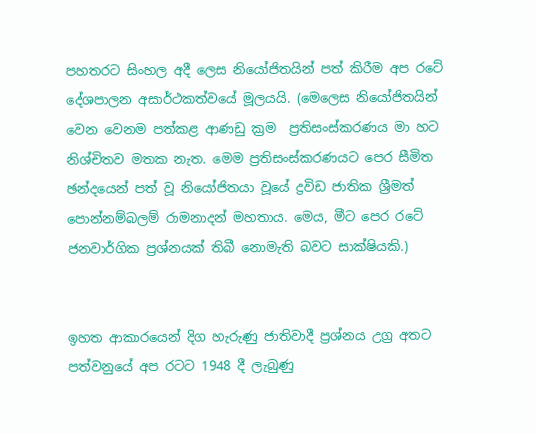පහතරට සිංහල අදී ලෙස නියෝජිතයින් පත් කිරීම අප රටේ දේශපාලන අසාර්ථකත්වයේ මූලයයි. (මෙලෙස නියෝජිතයින් වෙන වෙනම පත්කළ ආණඩු ක්‍රම  ප්‍රතිසංස්කරණය මා හට නිශ්චිතව මතක නැත. මෙම ප්‍රතිසංස්කරණයට පෙර සීමිත ඡන්දයෙන් පත් වූ නියෝජිතයා වූයේ ද්‍රවිඩ ජාතික ශ්‍රීමත් පොන්නම්බලම් රාමනාදන් මහතාය. මෙය, මීට පෙර රටේ ජනවාර්ගික ප්‍රශ්නයක් තිබී නොමැති බවට සාක්ෂියකි.)


ඉහත ආකාරයෙන් දිග හැරුණු ජාතිවාදී ප්‍රශ්නය උග්‍ර අතට පත්වනුයේ අප රටට 1948 දී ලැබුණු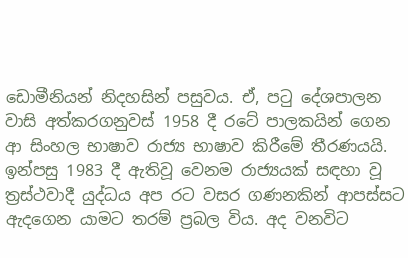ඩොමීනියන් නිදහසින් පසුව‍ය. ඒ, පටු දේශපාලන වාසි අත්කරගනුවස් 1958 දී රටේ පාලකයින් ගෙන ආ සිංහල භාෂාව රාජ්‍ය භාෂාව කිරීමේ තීරණයයි. ඉන්පසු 1983 දී ඇතිවූ වෙනම රාජ්‍යයක් සඳහා වූ ත්‍රස්ථවාදී යුද්ධය අප රට වසර ගණනකින් ආපස්සට ඇදගෙන යාමට තරම් ප්‍රබල විය. අද වනවිට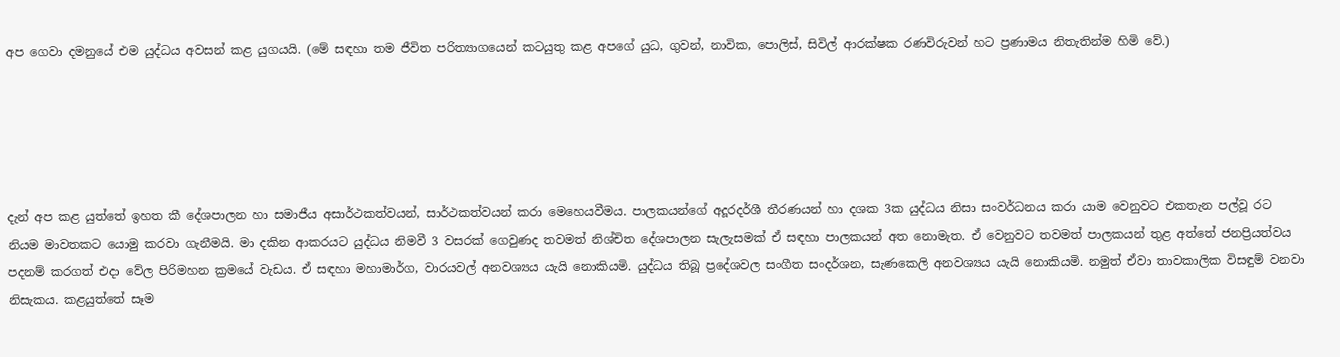අප ගෙවා දමනුයේ එම යුද්ධය අවසන් කළ යුගයයි. (මේ සඳහා තම ජීවිත පරිත්‍යාගයෙන් කටයුතු කළ අපගේ යුධ, ගුවන්, නාවික, පොලිස්, සිවිල් ආරක්ෂක රණවිරුවන් හට ප්‍රණාමය නිතැතින්ම හිමි වේ.)





දැන් අප කළ යුත්තේ ඉහත කී දේශපාලන හා සමාජීය අසාර්ථකත්වයන්, සාර්ථකත්වයන් කරා මෙහෙයවීමය. පාලකයන්ගේ අදූරදර්ශී තීරණයන් හා දශක 3ක යුද්ධය නිසා සංවර්ධනය කරා යාම වෙනුවට එකතැන පල්වූ රට නියම මාවතකට යොමු කරවා ගැනීමයි. මා දකින ආකරයට යුද්ධය නිමවී 3 වසරක් ගෙවුණද තවමත් නිශ්චිත දේශපාලන සැලැසමක් ඒ සඳහා පාලකයන් අත නොමැත. ඒ වෙනුවට තවමත් පාලකයන් තුළ අත්තේ ජනප්‍රියත්වය පදනම් කරගත් එදා වේල පිරිමහන ක්‍රමයේ වැඩය. ඒ සඳහා මහාමාර්ග, වාරයවල් අනවශ්‍යය යැයි නොකියමි. යුද්ධය තිබූ ප්‍රදේශවල සංගීත සංදර්ශන, සැණකෙලි අනවශ්‍යය යැයි නොකියමි. නමුත් ඒවා තාවකාලික විසඳුම් වනවා නිසැකය. කළයුත්තේ සෑම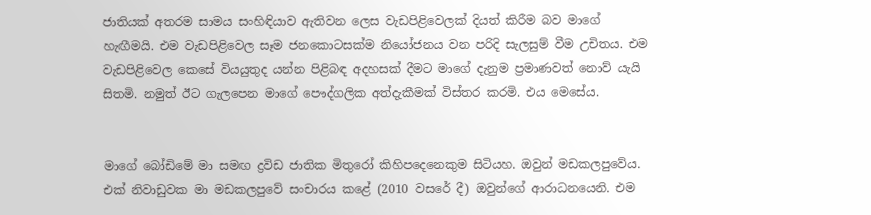ජාතියක් අතරම සාමය සංහිඳියාව ඇතිවන ලෙස වැඩපිළිවෙලක් දියත් කිරීම බව මාගේ හැඟීමයි. එම වැඩපිළිවෙල සෑම ජනකොටසක්ම නියෝජනය වන පරිදි සැලසුම් වීම උචිතය. එම වැඩපිළිවෙල කෙසේ වියයුතුද යන්න පිළිබඳ අදහසක් දීමට මාගේ දැනුම ප්‍රමාණවත් නොව් යැයි සිතමි. නමුත් ඊට ගැලපෙන මාගේ පෞද්ගලික අත්දැකීමක් විස්තර කරමි. එය මෙසේය.


මාගේ බෝඩිමේ මා සමඟ ද්‍රවිඩ ජාතික මිතුරෝ කිහිපදෙනෙකුම සිටියහ. ඔවුන් මඩකලපුවේය. එක් නිවාඩුවක මා මඩකලපුවේ සංචාරය කළේ (2010 වසරේ දී) ඔවුන්ගේ ආරාධනයෙනි. එම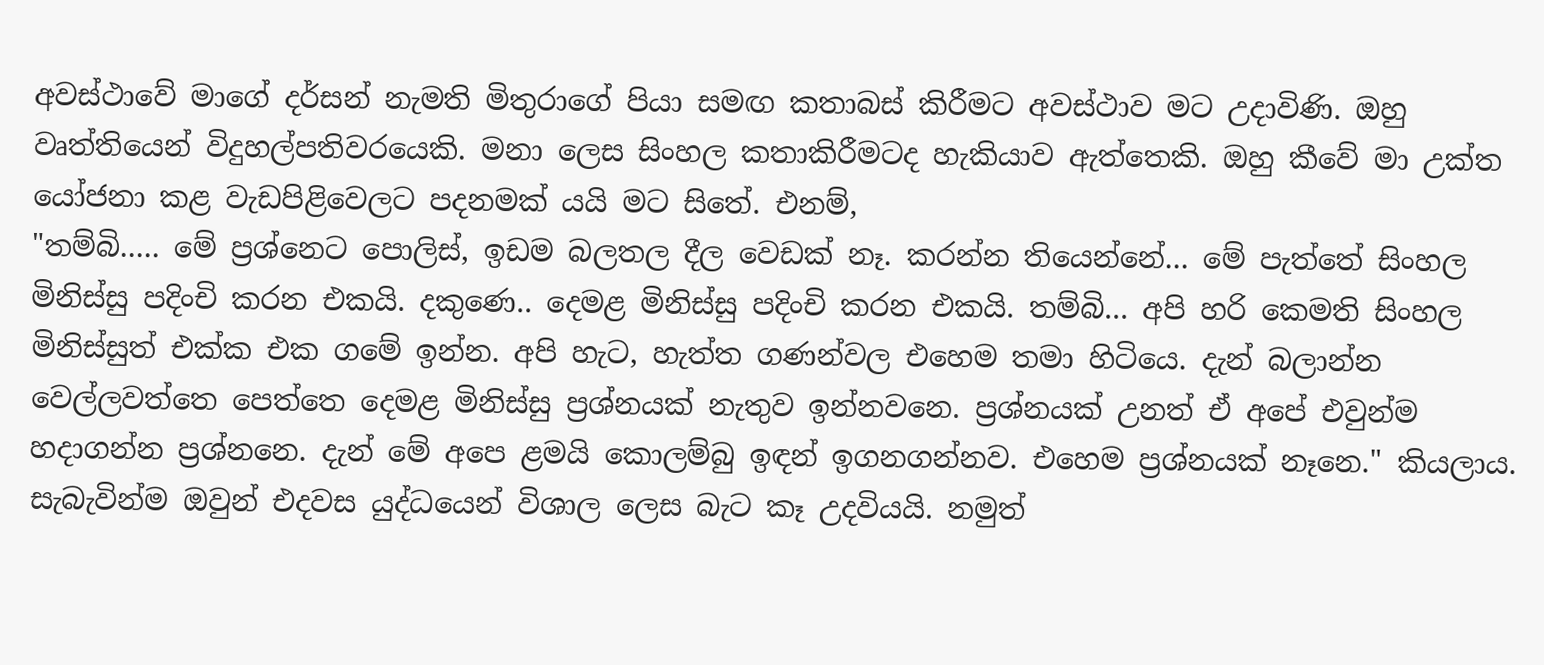අවස්ථාවේ මාගේ දර්සන් නැමති මිතුරාගේ පියා සමඟ කතාබස් කිරීමට අවස්ථාව මට උදාවිණි. ඔහු වෘත්තියෙන් විදුහල්පතිවරයෙකි. මනා ලෙස සිංහල කතාකිරීමටද හැකියාව ඇත්තෙකි. ඔහු කීවේ මා උක්ත යෝජනා කළ වැඩපිළිවෙලට පදනමක් යයි මට සිතේ. එනම්,
"තම්බි..... මේ ප්‍රශ්නෙට පොලිස්, ඉඩම බලතල දීල වෙඩක් නෑ. කරන්න තියෙන්නේ... මේ පැත්තේ සිංහල මිනිස්සු පදිංචි කරන එකයි. දකුණෙ.. දෙමළ මිනිස්සු පදිංචි කරන එකයි. තම්බි... අපි හරි කෙමති සිංහල මිනිස්සුත් එක්ක එක ගමේ ඉන්න. අපි හැට, හැත්ත ගණන්වල එහෙම තමා හිටියෙ. දැන් බලාන්න වෙල්ලවත්තෙ පෙත්තෙ දෙමළ මිනිස්සු ප්‍රශ්නයක් නැතුව ඉන්නවනෙ. ප්‍රශ්නයක් උනත් ඒ අපේ එවුන්ම හදාගන්න ප්‍රශ්නනෙ. දැන් මේ අපෙ ළමයි කොලම්බු ඉඳන් ඉගනගන්නව. එහෙම ප්‍රශ්නයක් නෑනෙ." කියලාය.
සැබැවින්ම ඔවුන් එදවස යුද්ධයෙන් විශාල ලෙස බැට කෑ උදවියයි. නමුත්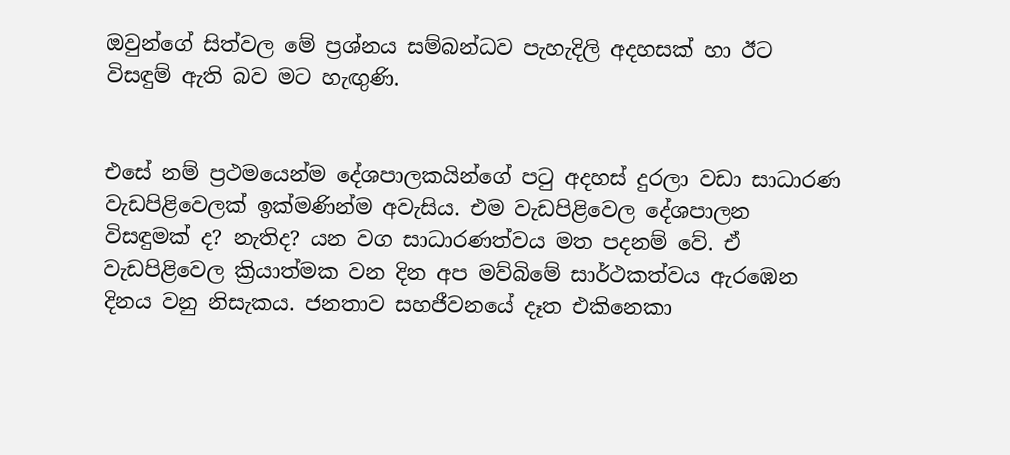ඔවුන්ගේ සිත්වල මේ ප්‍රශ්නය සම්බන්ධව පැහැදිලි අදහසක් හා ඊට විසඳුම් ඇති බව මට හැඟුණි.


එසේ නම් ප්‍රථමයෙන්ම දේශපාලකයින්ගේ පටු අදහස් දුරලා වඩා සාධාරණ වැඩපිළිවෙලක් ඉක්මණින්ම අවැසිය. එම වැඩපිළිවෙල දේශපාලන විසඳුමක් ද? නැතිද? යන වග සාධාරණත්ව‍ය මත පදනම් වේ. ඒ වැඩපිළිවෙල ක්‍රියාත්මක වන දින අප මව්බිමේ සාර්ථකත්වය ඇරඹෙන දිනය වනු නිසැකය. ජනතාව සහජීවනයේ දෑත එකිනෙකා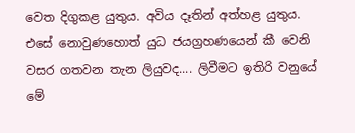වෙත දිගුකළ යුතුය. අවිය දෑතින් අත්හළ යුතුය. එසේ නොවුණහොත් යුධ ජයග්‍රහණයෙන් කී වෙනි වසර ගතවන තැන ලියුවද.... ලිවීමට ඉතිරි වනුයේ මේ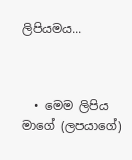ලිපියමය...



  • මෙම ලිපිය මාගේ (ලපයාගේ)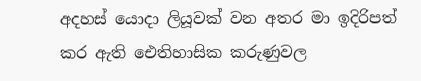අදහස් යොදා ලියූවක් වන අතර මා ඉදිරිපත් කර ඇති ඓතිහාසික කරුණුවල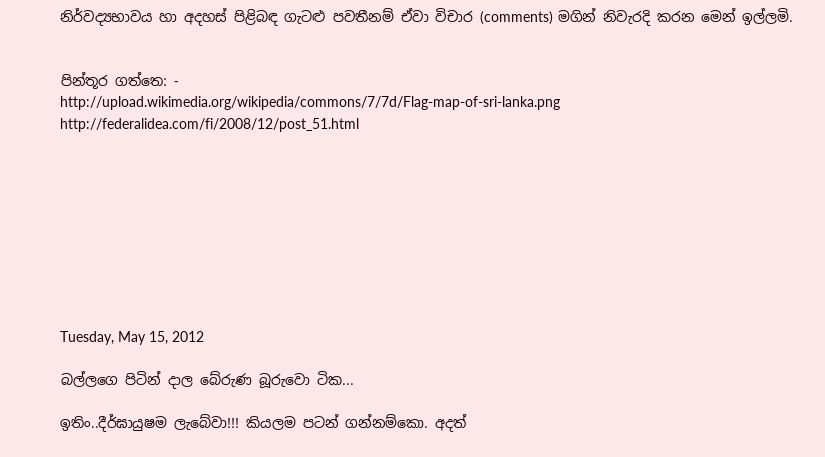නිර්වද්‍යභාවය හා අදහස් පිළිබඳ ගැටළු පවතීනම් ඒවා විචාර (comments) මගින් නිවැරදි කරන මෙන් ඉල්ලමි.


පින්තූර ගත්තෙ: -
http://upload.wikimedia.org/wikipedia/commons/7/7d/Flag-map-of-sri-lanka.png
http://federalidea.com/fi/2008/12/post_51.html









Tuesday, May 15, 2012

බල්ලගෙ පිටින් දාල බේරුණ බූරුවො ටික...

ඉතිං..දීර්ඝායුෂම ලැබේවා!!! කියලම පටන් ගන්නම්කො. අදත්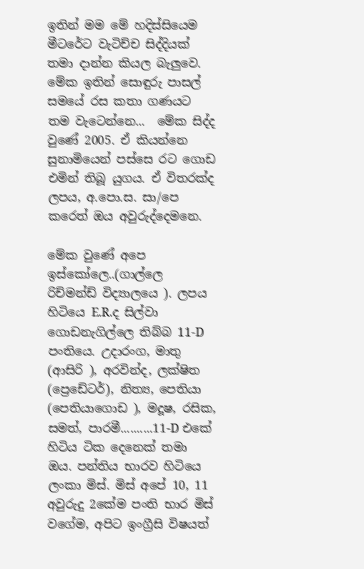ඉතින් මම මේ හදිස්සියෙම මීටරේට වැටිච්ච සිද්දියක් තමා දාන්න කියල බැලුවෙ. මේක ඉතින් සොඳුරු පාසල් සමයේ රස කතා ගණයට තම වැටෙන්නෙ...  මේක සිද්ද වුණේ 2005. ඒ කියන්නෙ සුනාමියෙන් පස්සෙ රට ගොඩ එමින් තිබූ යුග‍ය. ඒ විතරක්ද ලපය, අ.පො.ස. සා/පෙ කරෙත් ඔය අවුරුද්දෙමනෙ.

මේක වුණේ අපෙ ඉස්කෝලෙ..(ගාල්ලෙ රිච්මන්ඩ් විද්‍යාලයෙ ). ලපය හිටියෙ E.R.ද සිල්වා ගොඩනැගිල්ලෙ තිබ්බ 11-D පංතියෙ. උදාරංග, මාතු (ආසිරි ), අරවින්ද, ලක්ෂිත (ප්‍රෙඩේටර්), නිත්‍ය, පෙතියා (පෙතියාගොඩ ), මදූෂ, රසික, සමත්, පාරමී..........11-D එකේ හිටිය ටික දෙනෙක් තමා ඔය. පන්තිය භාරව හිටියෙ ලංකා මිස්. මිස් අපේ 10, 11 අවුරුදු 2කේම පංති භාර මිස් වගේම, අපිට ඉංග්‍රීසි විෂයත්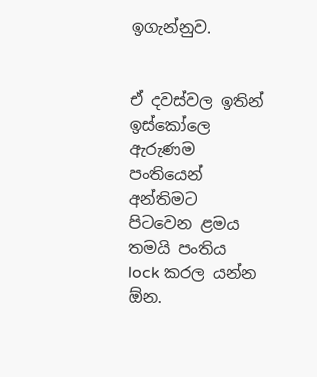ඉගැන්නුව.


ඒ දවස්වල ඉතින් ඉස්කෝලෙ ඇරුණම පංතියෙන් අන්තිමට පිටවෙන ළමය තමයි පංතිය lock කරල යන්න ඕන.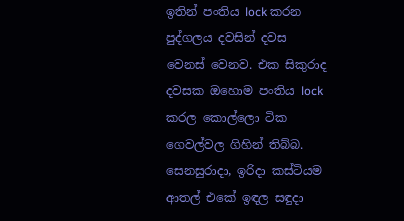ඉතින් පංතිය lock කරන පුද්ගලය දවසින් දවස වෙනස් වෙනව. එක සිකුරාද දවසක ඔහොම පංතිය lock කරල කොල්ලො ටික ගෙවල්වල ගිහින් තිබ්බ. සෙනසුරාදා, ඉරිදා කස්ටියම ආතල් එකේ ඉඳල සඳුදා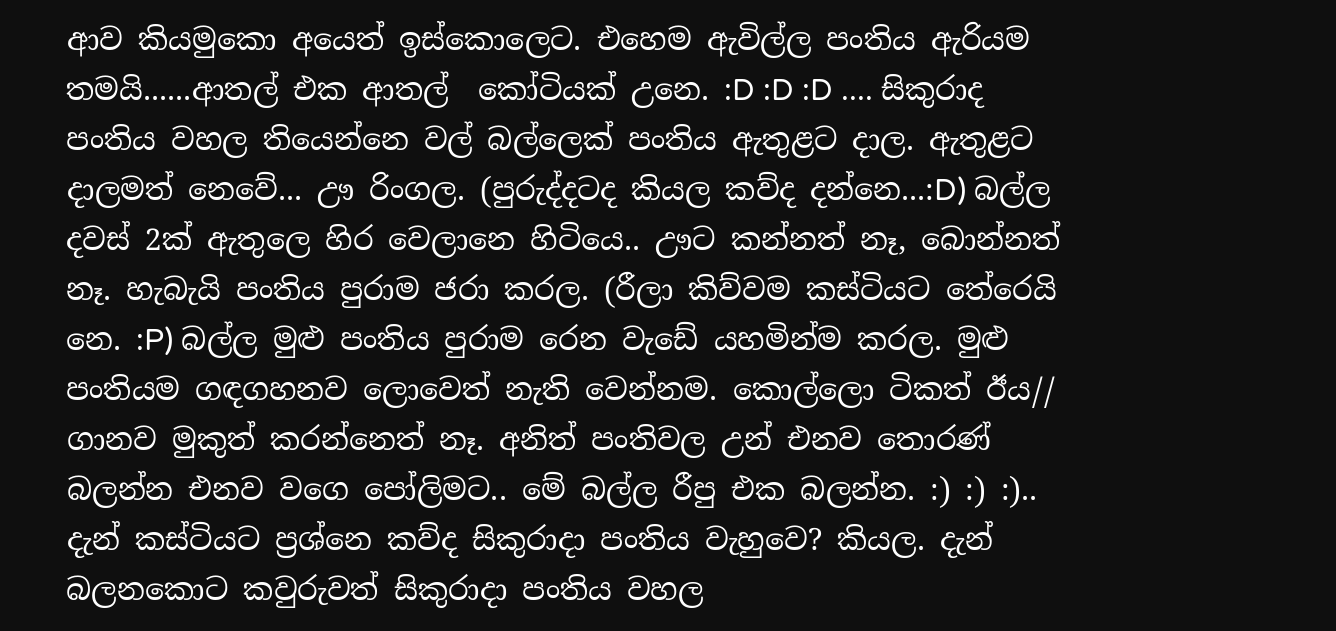ආව කියමුකො අයෙත් ඉස්කොලෙට. එහෙම ඇවිල්ල පංතිය ඇරියම තමයි......ආතල් එක ආතල්  කෝටියක් උනෙ. :D :D :D .... සිකුරාද පංතිය වහල තියෙන්නෙ වල් බල්ලෙක් පංතිය ඇතුළට දාල. ඇතුළට දාලමත් නෙවේ... ඌ රිංගල. (පුරුද්දටද කියල කව්ද දන්නෙ...:D) බල්ල දවස් 2ක් ඇතුලෙ හිර වෙලානෙ හිටියෙ.. ඌට කන්නත් නෑ, බොන්නත් නෑ. හැබැයි පංතිය පුරාම ජරා කරල. (රීලා කිව්වම කස්ටියට තේරෙයි නෙ. :P) බල්ල මුළු පංතිය පුරාම රෙන වැඩේ යහමින්ම කරල. මුළු පංතියම ගඳගහනව ලොවෙත් නැති වෙන්නම. කොල්ලො ටිකත් ඊය// ගානව මුකුත් කරන්නෙත් නෑ. අනිත් පංතිවල උන් එනව තොරණ් බලන්න එනව වගෙ පෝලිමට.. මේ බල්ල රීපු එක බලන්න. :) :) :).. දැන් කස්ටියට ප්‍රශ්නෙ කව්ද සිකුරාදා පංතිය වැහුවෙ? කියල. දැන් බලනකොට කවුරුවත් සිකුරාදා පංතිය වහල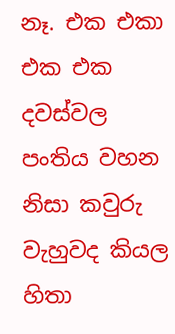නෑ. එක එකා එක එක දවස්වල පංතිය වහන නිසා කවුරු වැහුවද කියල හිතා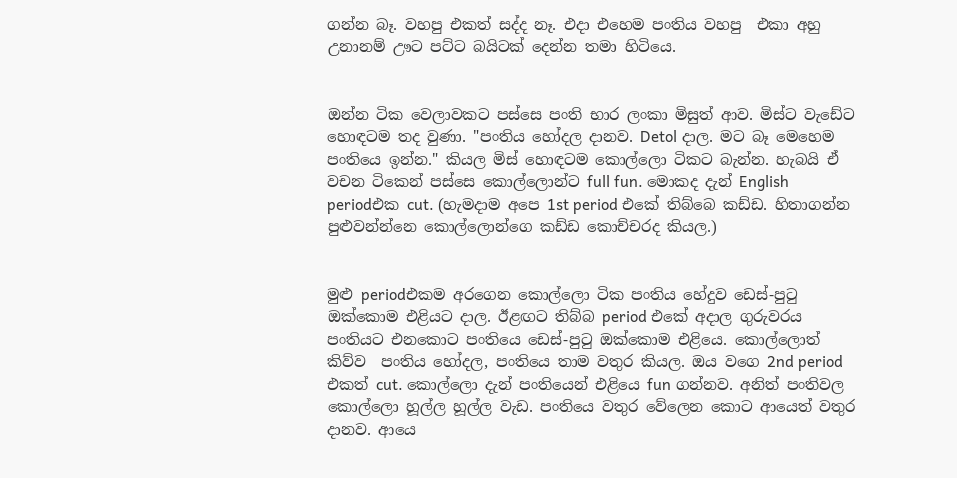ගන්න බෑ. වහපු එකත් සද්ද නෑ. එදා එහෙම පංති‍ය වහපු  එකා අහු උනානම් ඌට පට්ට බයිටක් දෙන්න තමා හිටියෙ.


ඔන්න ටික වෙලාවකට පස්සෙ පංති භාර ලංකා මිසුත් ආව. මිස්ට වැඩේට හොඳටම තද වුණා. "පංතිය හෝදල දානව. Detol දාල. මට බෑ මෙහෙම පංතියෙ ඉන්න." කියල මිස් හොඳටම කොල්ලො ටිකට බැන්න. හැබයි ඒ වචන ටිකෙන් පස්සෙ කොල්ලොන්ට full fun. මොකද දැන් English periodඑක cut. (හැමදාම අපෙ 1st period එකේ තිබ්බෙ කඩ්ඩ. හිතාගන්න පුළුවන්න්නෙ කොල්ලොන්ගෙ කඩ්ඩ කොච්චරද කියල.)


මුළු periodඑකම අරගෙන කොල්ලො ටික පංතිය හේදුව ඩෙස්-පුටු ඔක්කොම එළියට දාල. ඊළඟට තිබ්බ period එකේ අදාල ගුරුවරය පංති‍යට එනකොට පංතියෙ ඩෙස්-පුටු ඔක්කොම එළියෙ. කොල්ලොත් කිව්ව  පංතිය හෝදල, පංතියෙ තාම වතුර කියල. ඔය වගෙ 2nd period එකත් cut. කොල්ලො දැන් පංතියෙන් එළියෙ fun ගන්නව. අනිත් පංතිවල කොල්ලො හූල්ල හූල්ල වැඩ. පංතියෙ වතුර වේලෙන කොට ආයෙත් වතුර දානව. ආයෙ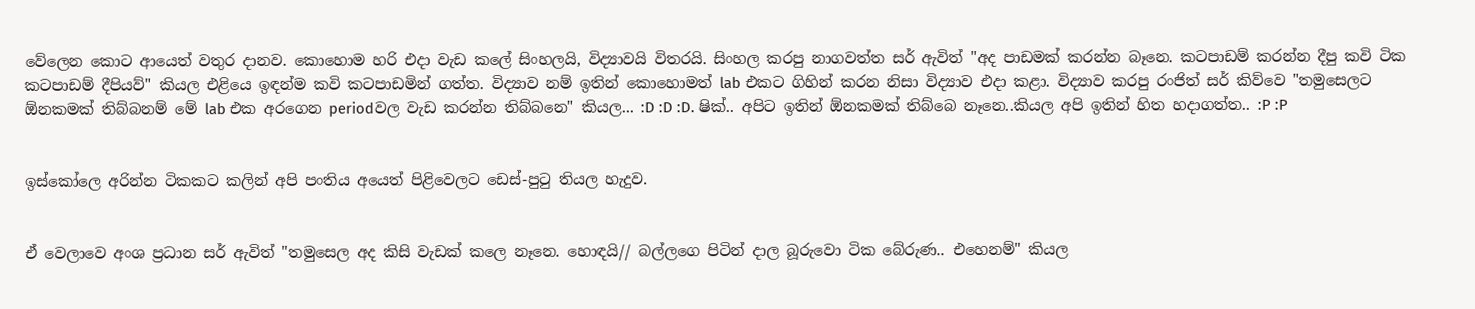වේලෙන කොට ආයෙත් වතුර දානව. කොහොම හරි එදා වැඩ කලේ සිංහලයි, විද්‍යාවයි විතරයි. සිංහල කරපු නාගවත්ත සර් ඇවිත් "අද පාඩමක් කරන්න බෑනෙ. කටපාඩම් කරන්න දීපු කවි ටික කටපාඩම් දීපියව්" කියල එළියෙ ඉඳන්ම කවි කටපාඩමින් ගත්ත. විද්‍යාව නම් ඉතින් කොහොමත් lab එකට ගිහින් කරන නිසා විද්‍යාව එදා කළා. විද්‍යාව කරපු රංජිත් සර් කිව්වෙ "තමුසෙලට ඕනකමක් තිබ්බනම් මේ lab එක අරගෙන periodවල වැඩ කරන්න තිබ්බනෙ" කියල... :D :D :D. ෂික්.. අපිට ඉතින් ඕනකමක් තිබ්බෙ නෑනෙ..කියල අපි ඉතින් හිත හදාගත්ත.. :P :P


ඉස්කෝලෙ අරින්න ටිකකට කලින් අපි පංතිය අයෙත් පිළිවෙලට ඩෙස්-පුටු තියල හැදුව.


ඒ වෙලාවෙ අංශ ප්‍රධාන සර් ඇවිත් "තමුසෙල අද කිසි වැඩක් කලෙ නෑනෙ. හොඳයි// බල්ලගෙ පිටින් දාල බූරුවො ටික බේරුණ.. එහෙනම්" කියල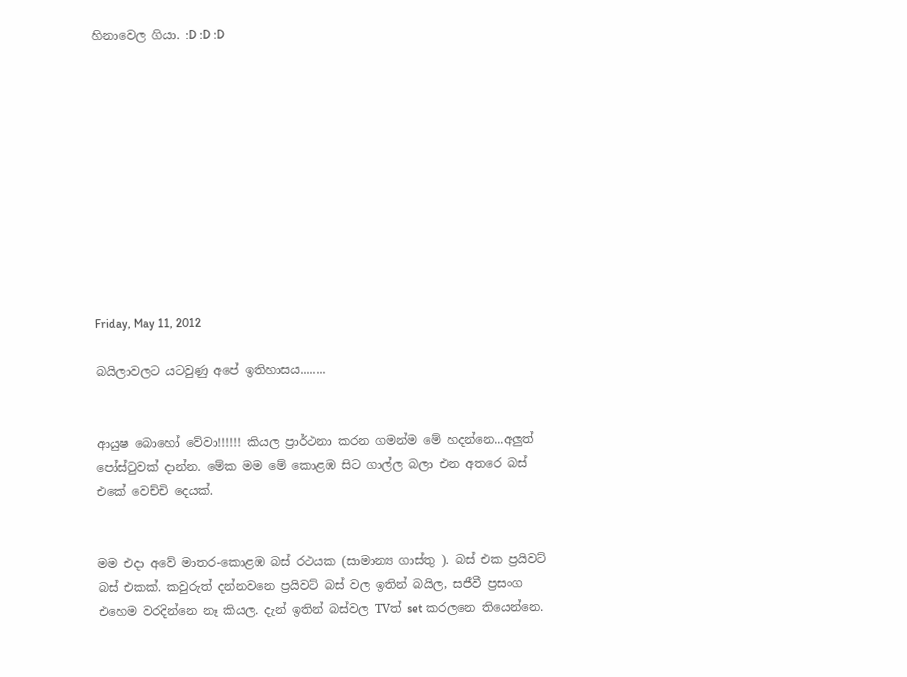හිනාවෙල ගියා. :D :D :D











Friday, May 11, 2012

බයිලාවලට යටවුණු අපේ ඉතිහාසය........


ආයුෂ බොහෝ වේවා!!!!!! කියල ප්‍රාර්ථනා කරන ගමන්ම මේ හදන්නෙ...අලුත් පෝස්ටුවක් දාන්න. මේක මම මේ කොළඹ සිට ගාල්ල බලා එන අතරෙ බස් එකේ වෙච්චි දෙයක්.


මම එදා අවේ මාතර-කොළඹ බස් රථයක (සාමාන්‍ය ගාස්තු ). බස් එක ප්‍රයිවට් බස් එකක්. කවුරුත් දන්නවනෙ ප්‍රයිවට් බස් වල ඉතින් බයිල, සජීවී ප්‍රසංග එහෙම වරදින්නෙ නෑ කියල. දැන් ඉතින් බස්වල TVත් set කරලනෙ තියෙන්නෙ.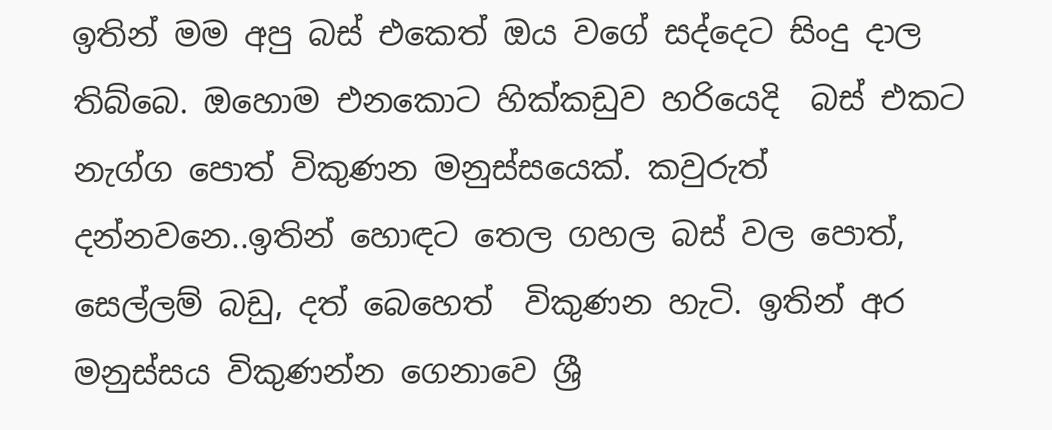ඉතින් මම අපු බස් එකෙත් ඔය වගේ සද්දෙට සිංදු දාල තිබ්බෙ. ඔහොම එනකොට හික්කඩුව හරියෙදි  බස් එකට නැග්ග පොත් විකුණන මනුස්සයෙක්. කවුරුත් දන්නවනෙ..ඉතින් හොඳට තෙල ගහල බස් වල පොත්, සෙල්ලම් බඩු, දත් බෙහෙත්  විකුණන හැටි. ඉතින් අර මනුස්සය විකුණන්න ගෙනාවෙ ශ්‍රී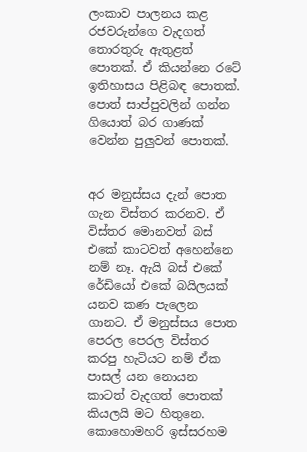ලංකාව පාලනය කළ රජවරුන්ගෙ වැදගත් තොරතුරු ඇතුළත් පොතක්. ඒ කියන්නෙ රටේ ඉතිහාසය පිළිබඳ පොතක්. පොත් සාප්පුවලින් ගන්න ගියොත් බර ගාණක් වෙන්න පුලුවන් පොතක්.


අර මනුස්ස‍ය දැන් පොත ගැන විස්තර කරනව. ඒ විස්තර මොනවත් බස් එකේ කාටවත් අහෙන්නෙ නම් නෑ. ඇයි බස් එකේ රේඩියෝ එකේ බයිලයක් යනව කණ පැලෙන ගානට. ඒ මනුස්සය පොත පෙරල පෙරල විස්තර කරපු හැටියට නම් ඒක පාසල් යන නොයන කාටත් වැදගත් පොතක් කියලයි මට හිතුනෙ. කොහොමහරි ඉස්සරහම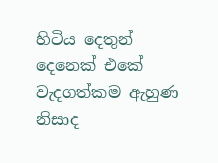හිටිය දෙතුන් දෙනෙක් එකේ වැදගත්කම ඇහුණ නිසාද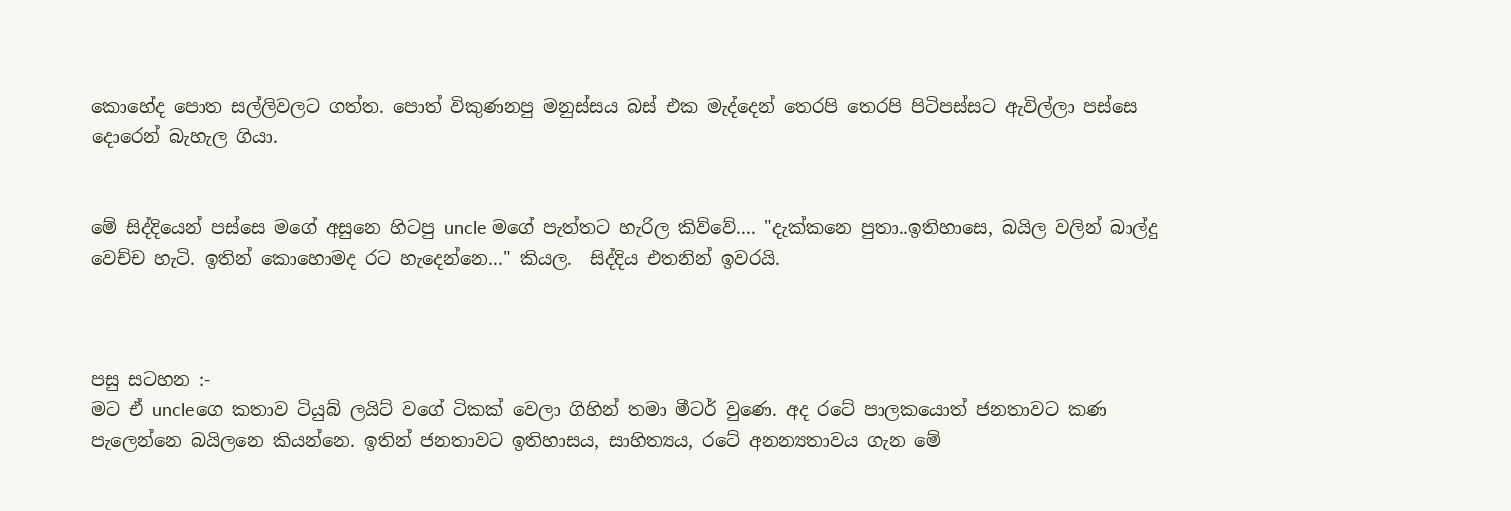කොහේද පොත සල්ලිවලට ගත්ත. පොත් විකුණනපු මනුස්සය බස් එක මැද්දෙන් තෙරපි තෙරපි පිටිපස්සට ඇවිල්ලා පස්සෙ දොරෙන් බැහැල ගියා.


මේ සිද්දියෙන් පස්සෙ මගේ අසුනෙ හිටපු uncle මගේ පැත්තට හැරිල කිව්වේ.... "දැක්කනෙ පුතා..ඉතිහාසෙ, බයිල වලින් බාල්දු වෙච්ච හැටි. ඉතින් කොහොමද රට හැදෙන්නෙ..." කියල.  සිද්දිය එතනින් ඉවරයි.



පසු සටහන :-
මට ඒ uncleගෙ කතාව ටියුබ් ලයිට් වගේ ටිකක් වෙලා ගිහින් තමා මීටර් වුණෙ. අද රටේ පාලකයොත් ජනතාවට කණ පැලෙන්නෙ බයිලනෙ කියන්නෙ. ඉතින් ජනතාවට ඉතිහාසය, සාහිත්‍යය, රටේ අනන්‍යතාවය ගැන මේ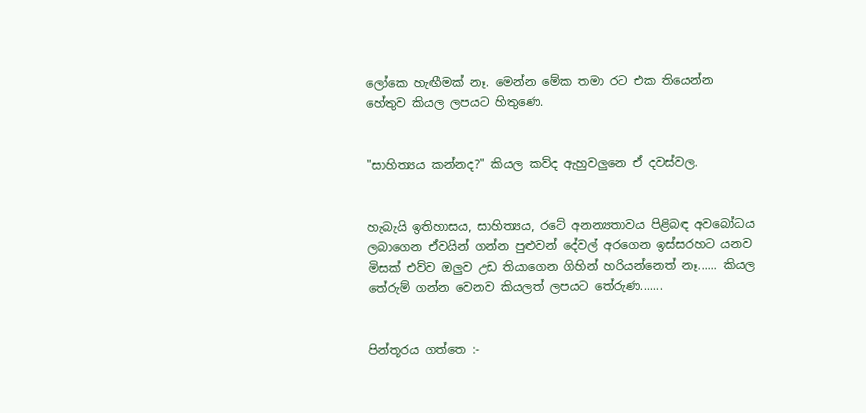ලෝකෙ හැඟීමක් නෑ. මෙන්න මේක තමා රට එක තියෙන්න හේතුව කියල ලප‍යට හිතුණෙ.


"සාහිත්‍යය කන්නද?" කියල කව්ද ඇහුවලුනෙ ඒ දවස්වල.


හැබැයි ඉතිහාසය, සාහිත්‍යය, රටේ අනන්‍යතාවය පිළිබඳ අවබෝධය ලබාගෙන ඒවයින් ගන්න පුළුවන් දේවල් අරගෙන ඉස්සරහට යනව මිසක් එව්ව ඔලුව උඩ තියාගෙන ගිහින් හරියන්නෙත් නෑ...... කියල තේරුම් ගන්න වෙනව කියලත් ලප‍යට තේරුණ.......


පින්තූරය ගත්තෙ :-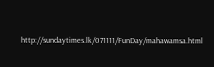http://sundaytimes.lk/071111/FunDay/mahawamsa.html